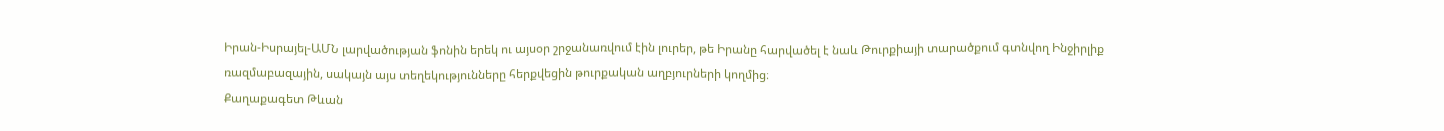Իրան-Իսրայել-ԱՄՆ լարվածության ֆոնին երեկ ու այսօր շրջանառվում էին լուրեր, թե Իրանը հարվածել է նաև Թուրքիայի տարածքում գտնվող Ինջիրլիք ռազմաբազային, սակայն այս տեղեկությունները հերքվեցին թուրքական աղբյուրների կողմից։
Քաղաքագետ Թևան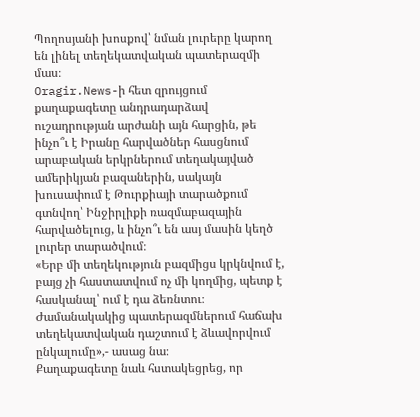Պողոսյանի խոսքով՝ նման լուրերը կարող են լինել տեղեկատվական պատերազմի մաս։
Oragir.News-ի հետ զրույցում քաղաքագետը անդրադարձավ ուշադրության արժանի այն հարցին, թե ինչո՞ւ է Իրանը հարվածներ հասցնում արաբական երկրներում տեղակայված ամերիկյան բազաներին, սակայն խուսափում է Թուրքիայի տարածքում գտնվող՝ Ինջիրլիքի ռազմաբազային հարվածելուց, և ինչո՞ւ են ասյ մասին կեղծ լուրեր տարածվում։
«Երբ մի տեղեկություն բազմիցս կրկնվում է, բայց չի հաստատվում ոչ մի կողմից, պետք է հասկանալ՝ ում է դա ձեռնտու։ Ժամանակակից պատերազմներում հաճախ տեղեկատվական դաշտում է ձևավորվում ընկալումը»,- ասաց նա։
Քաղաքագետը նաև հստակեցրեց, որ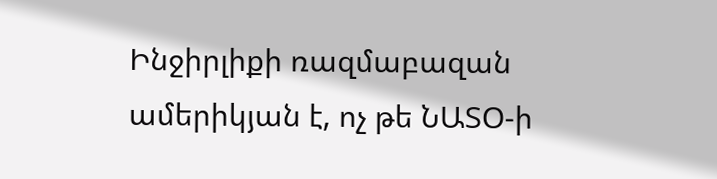Ինջիրլիքի ռազմաբազան ամերիկյան է, ոչ թե ՆԱՏՕ-ի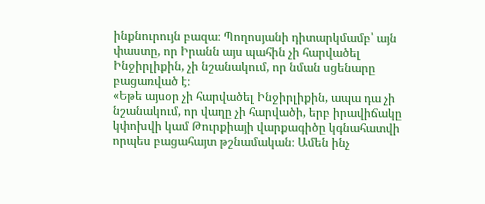ինքնուրույն բազա։ Պողոսյանի դիտարկմամբ՝ այն փաստը, որ Իրանն այս պահին չի հարվածել Ինջիրլիքին, չի նշանակում, որ նման սցենարը բացառված է։
«Եթե այսօր չի հարվածել Ինջիրլիքին, ապա դա չի նշանակում, որ վաղը չի հարվածի, երբ իրավիճակը կփոխվի կամ Թուրքիայի վարքագիծը կգնահատվի որպես բացահայտ թշնամական։ Ամեն ինչ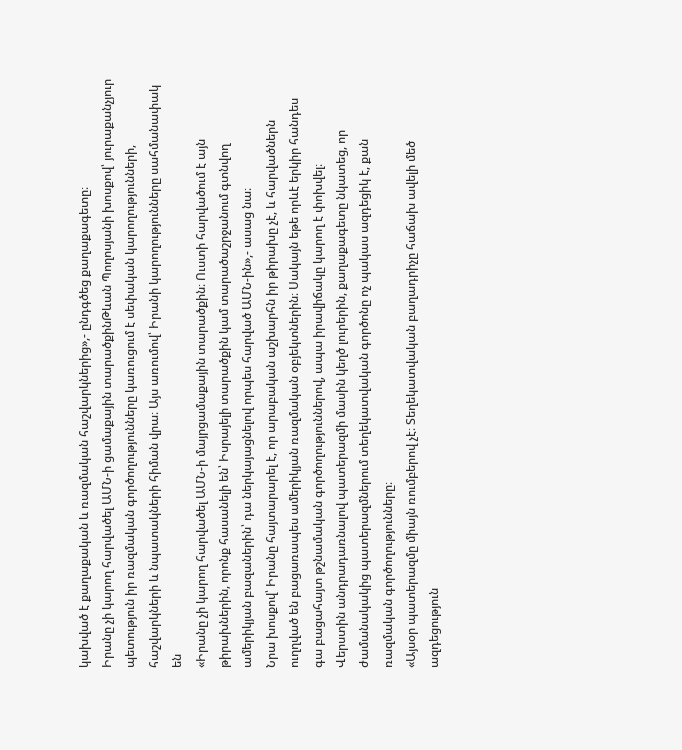կախված է քաղաքական և ռազմական հաշվարկներից»,- ընդգծեց քաղաքագետը։
Իրանը չի կարող հարվածել ԱՄՆ-ի ցամաքային տարածքինԹևան Պողոսյանի խոսքով՝ յուրաքանչյուր պետություն իր ռազմական գործողությունները կառուցում է սեփական կարողությունների, հաշվարկների և նպատակների հիման վրա։ Այս առումով՝ Իրանի կարողությունները սահմանափակ են
«Իրանը չի կարող հարվածել ԱՄՆ-ի մայրցամաքային տարածքին։ Ուստի հարվածում է այն թիրախներին, որոնք հասանելի են՝ Իսրայելի տարածքին կամ տարածաշրջանում գտնվող ամերիկյան բազաներին՝ դա ներկայացնելով որպես հարված ԱՄՆ-ին»,- ասաց նա։
Նրա խոսքով՝ Իրանը հայտարարել է, որ արաբական աշխարհն իր թիրախը չէ, և հարվածներն ուղղված են բացառապես ամերիկյան ռազմական օբյեկտներին։ Սակայն եթե որևէ երկիր հանդես գա բացահայտ թշնամական գործողություններով, ապա իրավիճակը կարող է փոխվել։
Վերստին անդրադառնալով պատերազմի մասին կեղծ լուրերին, քաղաքագետը նկատեց, որ ժամանակակից պատերազմներում տեղեկատվական գործոնը ոչ պակաս ազդեցիկ է, քան ռազմական գործողությունները։
«Այսօր պատերազմը միայն ռումբերով չէ։ Տեղեկատվական բաղադրիչը հաճախ ավելի մեծ ազդեցություն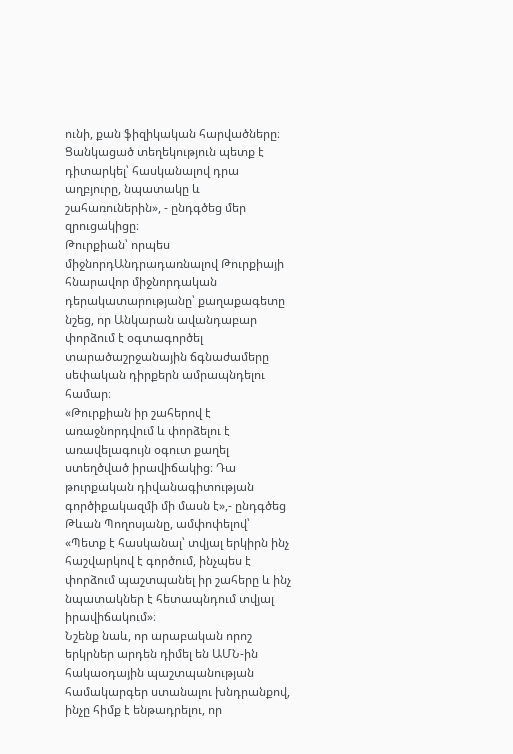ունի, քան ֆիզիկական հարվածները։ Ցանկացած տեղեկություն պետք է դիտարկել՝ հասկանալով դրա աղբյուրը, նպատակը և շահառուներին», - ընդգծեց մեր զրուցակիցը։
Թուրքիան՝ որպես միջնորդԱնդրադառնալով Թուրքիայի հնարավոր միջնորդական դերակատարությանը՝ քաղաքագետը նշեց, որ Անկարան ավանդաբար փորձում է օգտագործել տարածաշրջանային ճգնաժամերը սեփական դիրքերն ամրապնդելու համար։
«Թուրքիան իր շահերով է առաջնորդվում և փորձելու է առավելագույն օգուտ քաղել ստեղծված իրավիճակից։ Դա թուրքական դիվանագիտության գործիքակազմի մի մասն է»,- ընդգծեց Թևան Պողոսյանը, ամփոփելով՝ «Պետք է հասկանալ՝ տվյալ երկիրն ինչ հաշվարկով է գործում, ինչպես է փորձում պաշտպանել իր շահերը և ինչ նպատակներ է հետապնդում տվյալ իրավիճակում»։
Նշենք նաև, որ արաբական որոշ երկրներ արդեն դիմել են ԱՄՆ-ին հակաօդային պաշտպանության համակարգեր ստանալու խնդրանքով, ինչը հիմք է ենթադրելու, որ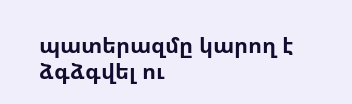պատերազմը կարող է ձգձգվել ու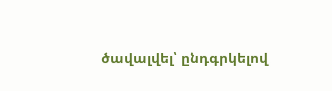ծավալվել՝ ընդգրկելով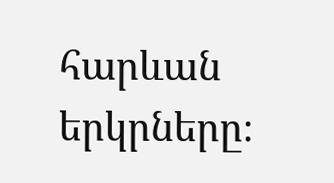հարևան երկրները։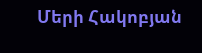Մերի Հակոբյան